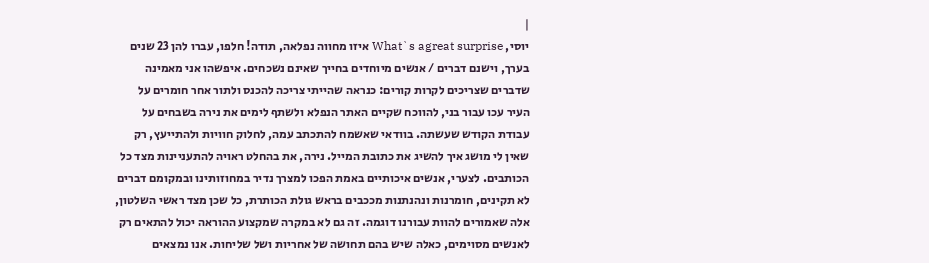|
יוסי, What`s agreat surprise איזו מחווה נפלאה, תודה! חלפו, עברו להן 23 שנים בערך, וישנם דברים / אנשים מיוחדים בחייך שאינם נשכחים. איפשהו אני מאמינה שדברים שצריכים לקרות קורים: כנראה שהייתי צריכה להכנס ולתור אחר חומרים על העיר עכו עבור בני, להווכח שקיים האתר הנפלא ולשתף לימים את נירה בשבחים על עבודת הקודש שעשתה. בוודאי שאשמח להתכתב עמה, לחלוק חוויות ולהתייעץ, רק שאין לי מושג איך להשיג את כתובת המייל. נירה, את בהחלט ראויה להתעניינות מצד כל הכותבים. לצערי, אנשים איכותיים באמת הפכו למצרך נדיר במחוזותינו ובמקומם דברים לא תקינים, חומרנות ונהנתנות מככבים בראש גולת הכותרת, כל שכן מצד ראשי השלטון, אלה שאמורים להוות עבורנו דוגמה. זה גם לא במקרה שמקצוע ההוראה יכול להתאים רק לאנשים מסוימים, כאלה שיש בהם תחושה של אחריות ושל שליחות. אנו נמצאים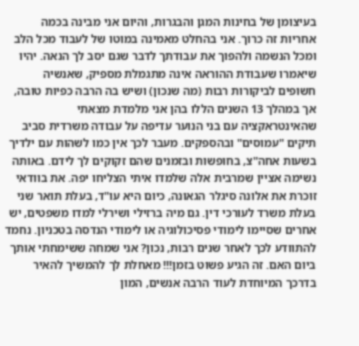בעיצומן של בחינות המגן והבגרות, והיום אני מבינה בכמה אחריות זה כרוך. אני בהחלט מאמינה במוטו של לעבוד מכל הלב ומכל הנשמה ולהפוך את עבודתך לדבר שגם יסב לך הנאה. יהיו שיאמרו שעבודת ההוראה אינה מתגמלת מספיק, שאנשיה חשופים לביקורות רבות (מה שנכון) ושיש בה הרבה כפיות טובה, אך במהלך 13 השנים הללו בהן אני מלמדת מצאתי שהאינטראקציה עם בני הנוער עדיפה על עבודה משרדית סביב תיקים "עמוסים" ובהספקים. מעבר לכך אין כמו לשהות עם ילדיך בשעות אחה"צ, בחופשות ובזמנים שהם זקוקים לך לידם. באותה נשימה אציין שמרבית אלה שלמדו איתי הצליחו יפה. את בוודאי זוכרת את אלונה סיגלר הגאונה, כיום היא עו"ד, בעלת תואר שני בעלת משרד לעורכי דין. גם מיה ברזילי ושירלי למדו משפטים, יש אחרים שסיימו לימודי פסיכולוגיה או לימודי הנדסה בטכניון. נחמד להתוודע לכך לאחר שנים רבות, נכון? אני שמחה ששימחתי אותך ביום האם. זה הגיע פשוט בזמן!!! מאחלת לך להמשיך להאיר בדרכך המיוחדת לעוד הרבה אנשים, המון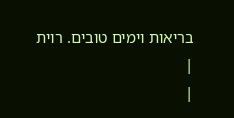בריאות וימים טובים. רוית
|
|